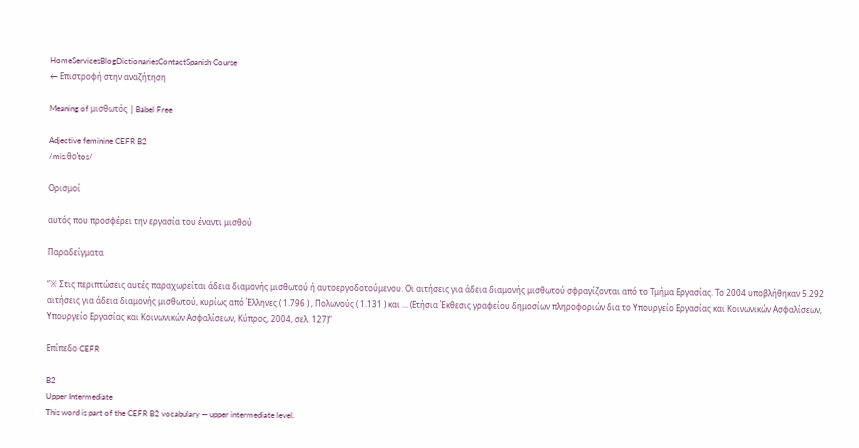HomeServicesBlogDictionariesContactSpanish Course
← Επιστροφή στην αναζήτηση

Meaning of μισθωτός | Babel Free

Adjective feminine CEFR B2
/mis.θoˈtos/

Ορισμοί

αυτός που προσφέρει την εργασία του έναντι μισθού

Παραδείγματα

“※ Στις περιπτώσεις αυτές παραχωρείται άδεια διαμονής μισθωτού ή αυτοεργοδοτούμενου. Οι αιτήσεις για άδεια διαμονής μισθωτού σφραγίζονται από το Τμήμα Εργασίας. Το 2004 υποβλήθηκαν 5.292 αιτήσεις για άδεια διαμονής μισθωτού, κυρίως από Έλληνες ( 1.796 ) , Πολωνούς ( 1.131 ) και ... (Ετήσια Έκθεσις γραφείου δημοσίων πληροφοριών δια το Υπουργείο Εργασίας και Κοινωνικών Ασφαλίσεων, Υπουργείο Εργασίας και Κοινωνικών Ασφαλίσεων, Κύπρος, 2004, σελ. 127)”

Επίπεδο CEFR

B2
Upper Intermediate
This word is part of the CEFR B2 vocabulary — upper intermediate level.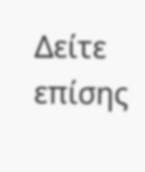Δείτε επίσης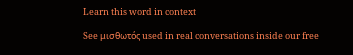Learn this word in context

See μισθωτός used in real conversations inside our free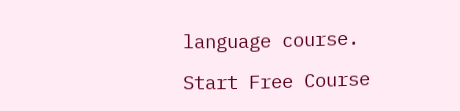language course.

Start Free Course